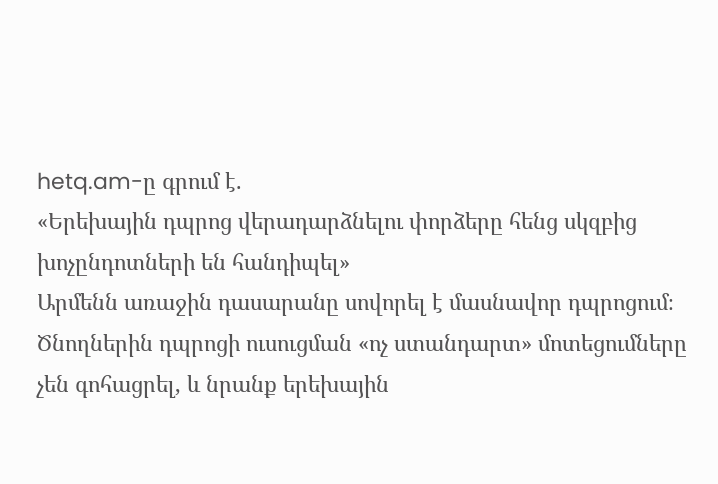hetq.am-ը գրում է.
«Երեխային դպրոց վերադարձնելու փորձերը հենց սկզբից խոչընդոտների են հանդիպել»
Արմենն առաջին դասարանը սովորել է մասնավոր դպրոցում։ Ծնողներին դպրոցի ուսուցման «ոչ ստանդարտ» մոտեցումները չեն գոհացրել, և նրանք երեխային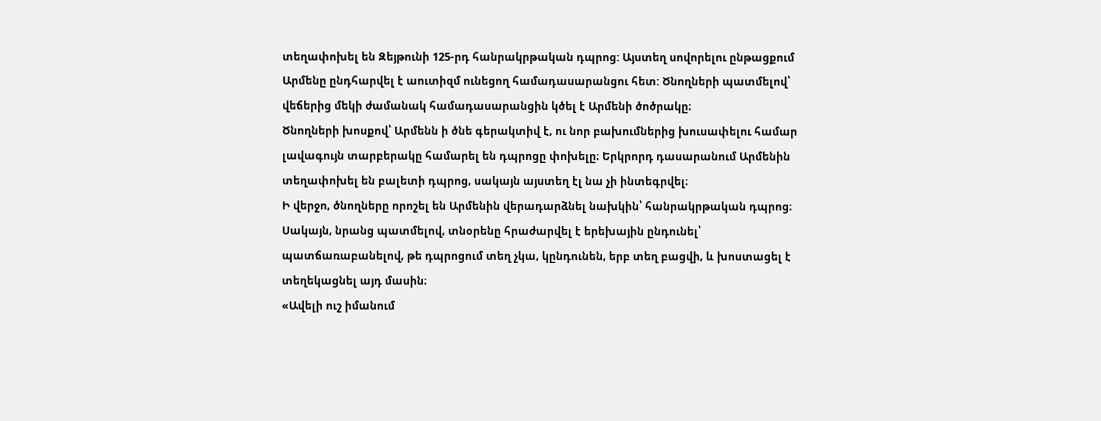տեղափոխել են Զեյթունի 125-րդ հանրակրթական դպրոց: Այստեղ սովորելու ընթացքում Արմենը ընդհարվել է աուտիզմ ունեցող համադասարանցու հետ: Ծնողների պատմելով՝ վեճերից մեկի ժամանակ համադասարանցին կծել է Արմենի ծոծրակը։
Ծնողների խոսքով՝ Արմենն ի ծնե գերակտիվ է, ու նոր բախումներից խուսափելու համար լավագույն տարբերակը համարել են դպրոցը փոխելը։ Երկրորդ դասարանում Արմենին տեղափոխել են բալետի դպրոց, սակայն այստեղ էլ նա չի ինտեգրվել։
Ի վերջո, ծնողները որոշել են Արմենին վերադարձնել նախկին՝ հանրակրթական դպրոց։ Սակայն, նրանց պատմելով, տնօրենը հրաժարվել է երեխային ընդունել՝ պատճառաբանելով, թե դպրոցում տեղ չկա, կընդունեն, երբ տեղ բացվի, և խոստացել է տեղեկացնել այդ մասին։
«Ավելի ուշ իմանում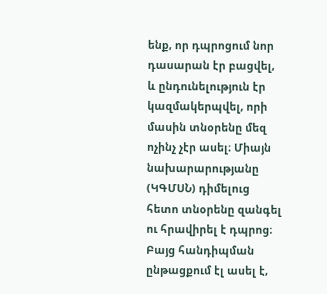ենք, որ դպրոցում նոր դասարան էր բացվել, և ընդունելություն էր կազմակերպվել, որի մասին տնօրենը մեզ ոչինչ չէր ասել։ Միայն նախարարությանը (ԿԳՄՍՆ) դիմելուց հետո տնօրենը զանգել ու հրավիրել է դպրոց։ Բայց հանդիպման ընթացքում էլ ասել է,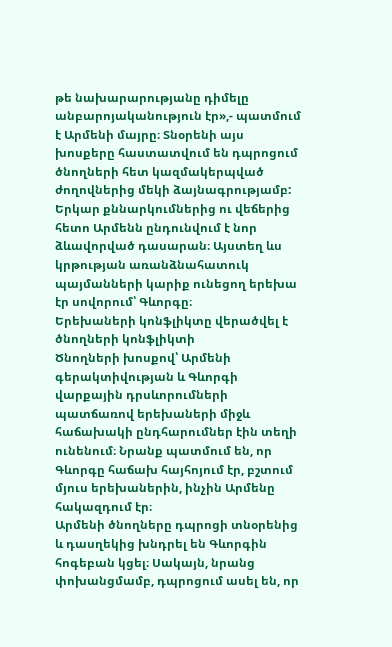թե նախարարությանը դիմելը անբարոյականություն էր»,- պատմում է Արմենի մայրը։ Տնօրենի այս խոսքերը հաստատվում են դպրոցում ծնողների հետ կազմակերպված ժողովներից մեկի ձայնագրությամբ:
Երկար քննարկումներից ու վեճերից հետո Արմենն ընդունվում է նոր ձևավորված դասարան։ Այստեղ ևս կրթության առանձնահատուկ պայմանների կարիք ունեցող երեխա էր սովորում՝ Գևորգը։
Երեխաների կոնֆլիկտը վերածվել է ծնողների կոնֆլիկտի
Ծնողների խոսքով՝ Արմենի գերակտիվության և Գևորգի վարքային դրսևորումների պատճառով երեխաների միջև հաճախակի ընդհարումներ էին տեղի ունենում։ Նրանք պատմում են, որ Գևորգը հաճախ հայհոյում էր, բշտում մյուս երեխաներին, ինչին Արմենը հակազդում էր։
Արմենի ծնողները դպրոցի տնօրենից և դասղեկից խնդրել են Գևորգին հոգեբան կցել։ Սակայն, նրանց փոխանցմամբ, դպրոցում ասել են, որ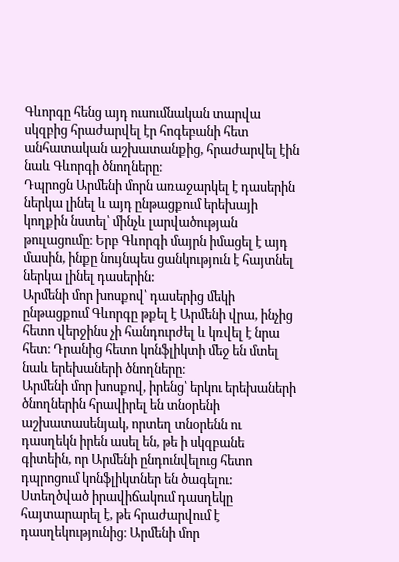Գևորգը հենց այդ ուսումնական տարվա սկզբից հրաժարվել էր հոգեբանի հետ անհատական աշխատանքից, հրաժարվել էին նաև Գևորգի ծնողները։
Դպրոցն Արմենի մորն առաջարկել է դասերին ներկա լինել և այդ ընթացքում երեխայի կողքին նստել՝ մինչև լարվածության թուլացումը։ Երբ Գևորգի մայրն իմացել է այդ մասին, ինքը նույնպես ցանկություն է հայտնել ներկա լինել դասերին:
Արմենի մոր խոսքով՝ դասերից մեկի ընթացքում Գևորգը թքել է Արմենի վրա, ինչից հետո վերջինս չի հանդուրժել և կռվել է նրա հետ։ Դրանից հետո կոնֆլիկտի մեջ են մտել նաև երեխաների ծնողները։
Արմենի մոր խոսքով, իրենց՝ երկու երեխաների ծնողներին հրավիրել են տնօրենի աշխատասենյակ, որտեղ տնօրենն ու դասղեկն իրեն ասել են, թե ի սկզբանե գիտեին, որ Արմենի ընդունվելուց հետո դպրոցում կոնֆլիկտներ են ծագելու:
Ստեղծված իրավիճակում դասղեկը հայտարարել է, թե հրաժարվում է դասղեկությունից։ Արմենի մոր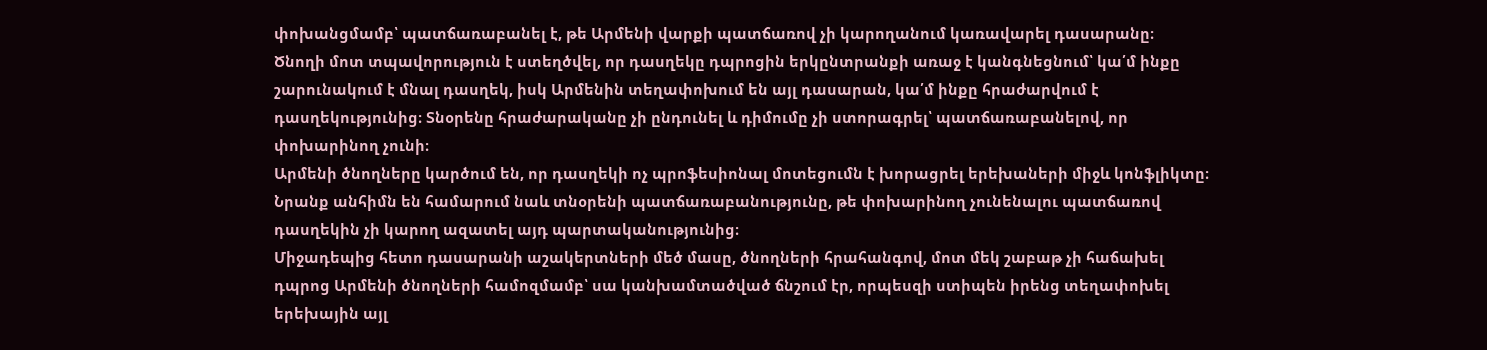փոխանցմամբ՝ պատճառաբանել է, թե Արմենի վարքի պատճառով չի կարողանում կառավարել դասարանը։
Ծնողի մոտ տպավորություն է ստեղծվել, որ դասղեկը դպրոցին երկընտրանքի առաջ է կանգնեցնում՝ կա՛մ ինքը շարունակում է մնալ դասղեկ, իսկ Արմենին տեղափոխում են այլ դասարան, կա՛մ ինքը հրաժարվում է դասղեկությունից։ Տնօրենը հրաժարականը չի ընդունել և դիմումը չի ստորագրել՝ պատճառաբանելով, որ փոխարինող չունի։
Արմենի ծնողները կարծում են, որ դասղեկի ոչ պրոֆեսիոնալ մոտեցումն է խորացրել երեխաների միջև կոնֆլիկտը։ Նրանք անհիմն են համարում նաև տնօրենի պատճառաբանությունը, թե փոխարինող չունենալու պատճառով դասղեկին չի կարող ազատել այդ պարտականությունից։
Միջադեպից հետո դասարանի աշակերտների մեծ մասը, ծնողների հրահանգով, մոտ մեկ շաբաթ չի հաճախել դպրոց Արմենի ծնողների համոզմամբ՝ սա կանխամտածված ճնշում էր, որպեսզի ստիպեն իրենց տեղափոխել երեխային այլ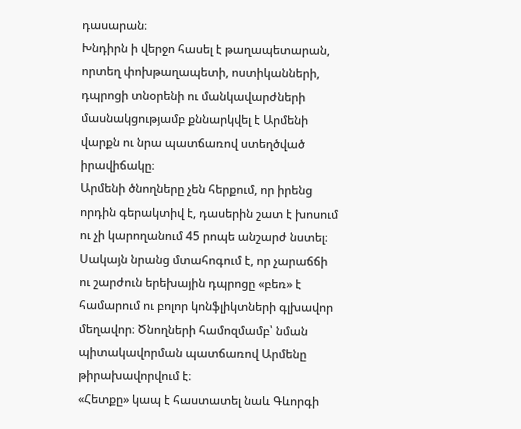դասարան։
Խնդիրն ի վերջո հասել է թաղապետարան, որտեղ փոխթաղապետի, ոստիկանների, դպրոցի տնօրենի ու մանկավարժների մասնակցությամբ քննարկվել է Արմենի վարքն ու նրա պատճառով ստեղծված իրավիճակը։
Արմենի ծնողները չեն հերքում, որ իրենց որդին գերակտիվ է, դասերին շատ է խոսում ու չի կարողանում 45 րոպե անշարժ նստել։ Սակայն նրանց մտահոգում է, որ չարաճճի ու շարժուն երեխային դպրոցը «բեռ» է համարում ու բոլոր կոնֆլիկտների գլխավոր մեղավոր։ Ծնողների համոզմամբ՝ նման պիտակավորման պատճառով Արմենը թիրախավորվում է։
«Հետքը» կապ է հաստատել նաև Գևորգի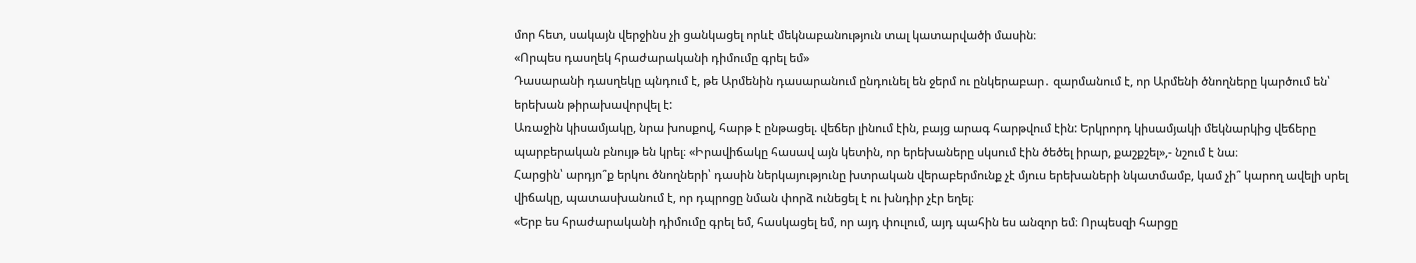մոր հետ, սակայն վերջինս չի ցանկացել որևէ մեկնաբանություն տալ կատարվածի մասին։
«Որպես դասղեկ հրաժարականի դիմումը գրել եմ»
Դասարանի դասղեկը պնդում է, թե Արմենին դասարանում ընդունել են ջերմ ու ընկերաբար․ զարմանում է, որ Արմենի ծնողները կարծում են՝ երեխան թիրախավորվել է:
Առաջին կիսամյակը, նրա խոսքով, հարթ է ընթացել. վեճեր լինում էին, բայց արագ հարթվում էին: Երկրորդ կիսամյակի մեկնարկից վեճերը պարբերական բնույթ են կրել։ «Իրավիճակը հասավ այն կետին, որ երեխաները սկսում էին ծեծել իրար, քաշքշել»,- նշում է նա։
Հարցին՝ արդյո՞ք երկու ծնողների՝ դասին ներկայությունը խտրական վերաբերմունք չէ մյուս երեխաների նկատմամբ, կամ չի՞ կարող ավելի սրել վիճակը, պատասխանում է, որ դպրոցը նման փորձ ունեցել է ու խնդիր չէր եղել։
«Երբ ես հրաժարականի դիմումը գրել եմ, հասկացել եմ, որ այդ փուլում, այդ պահին ես անզոր եմ։ Որպեսզի հարցը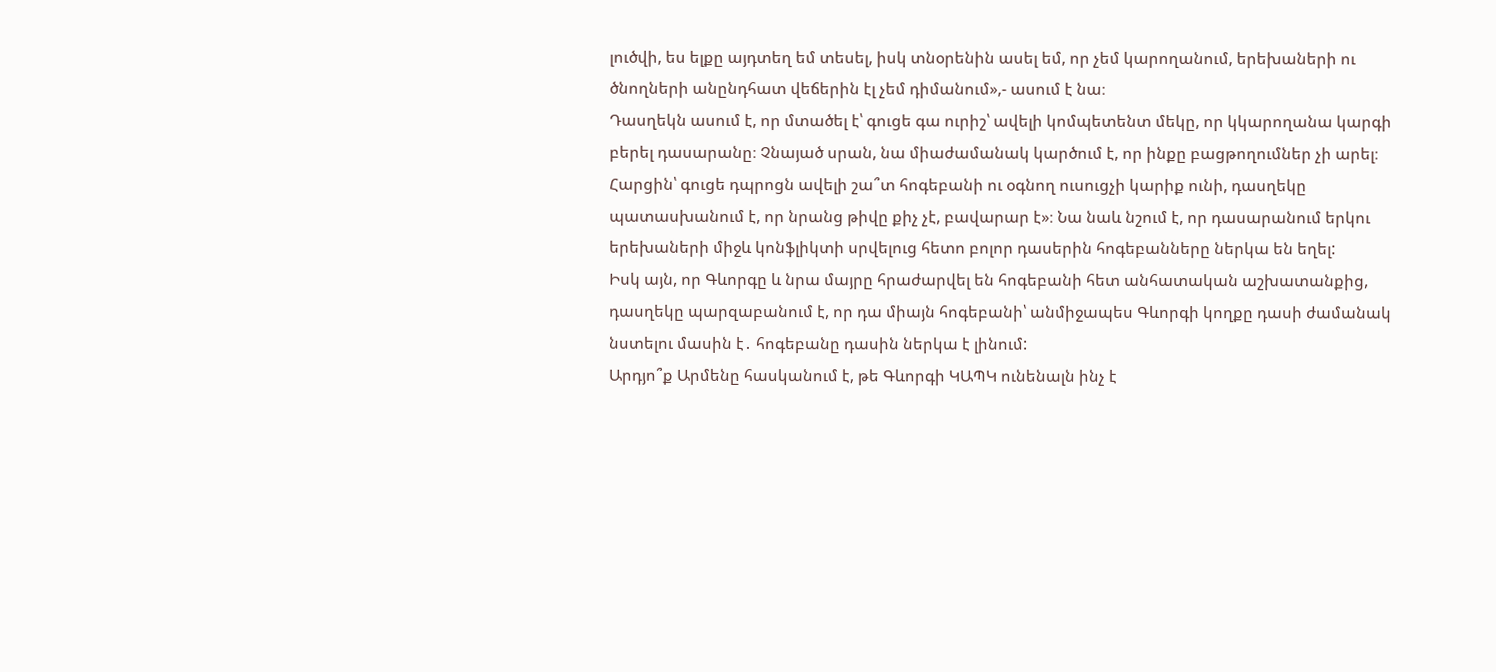լուծվի, ես ելքը այդտեղ եմ տեսել, իսկ տնօրենին ասել եմ, որ չեմ կարողանում, երեխաների ու ծնողների անընդհատ վեճերին էլ չեմ դիմանում»,- ասում է նա։
Դասղեկն ասում է, որ մտածել է՝ գուցե գա ուրիշ՝ ավելի կոմպետենտ մեկը, որ կկարողանա կարգի բերել դասարանը։ Չնայած սրան, նա միաժամանակ կարծում է, որ ինքը բացթողումներ չի արել։
Հարցին՝ գուցե դպրոցն ավելի շա՞տ հոգեբանի ու օգնող ուսուցչի կարիք ունի, դասղեկը պատասխանում է, որ նրանց թիվը քիչ չէ, բավարար է»։ Նա նաև նշում է, որ դասարանում երկու երեխաների միջև կոնֆլիկտի սրվելուց հետո բոլոր դասերին հոգեբանները ներկա են եղել:
Իսկ այն, որ Գևորգը և նրա մայրը հրաժարվել են հոգեբանի հետ անհատական աշխատանքից, դասղեկը պարզաբանում է, որ դա միայն հոգեբանի՝ անմիջապես Գևորգի կողքը դասի ժամանակ նստելու մասին է․ հոգեբանը դասին ներկա է լինում:
Արդյո՞ք Արմենը հասկանում է, թե Գևորգի ԿԱՊԿ ունենալն ինչ է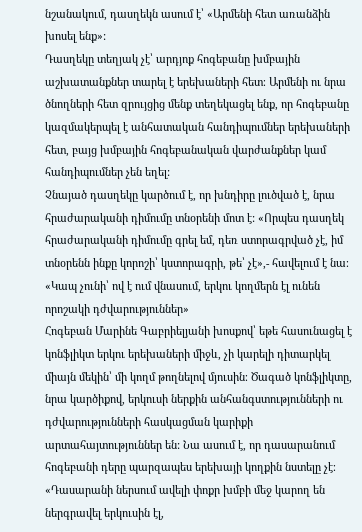նշանակում, դասղեկն ասում է՝ «Արմենի հետ առանձին խոսել ենք»:
Դասղեկը տեղյակ չէ՝ արդյոք հոգեբանը խմբային աշխատանքներ տարել է երեխաների հետ։ Արմենի ու նրա ծնողների հետ զրույցից մենք տեղեկացել ենք, որ հոգեբանը կազմակերպել է անհատական հանդիպումներ երեխաների հետ, բայց խմբային հոգեբանական վարժանքներ կամ հանդիպումներ չեն եղել:
Չնայած դասղեկը կարծում է, որ խնդիրը լուծված է, նրա հրաժարականի դիմումը տնօրենի մոտ է: «Որպես դասղեկ հրաժարականի դիմումը գրել եմ, դեռ ստորագրված չէ, իմ տնօրենն ինքը կորոշի՝ կստորագրի, թե՝ չէ»,- հավելում է նա։
«Կապ չունի՝ ով է ում վնասում, երկու կողմերն էլ ունեն որոշակի դժվարություններ»
Հոգեբան Մարինե Գաբրիելյանի խոսքով՝ եթե հասունացել է կոնֆլիկտ երկու երեխաների միջև, չի կարելի դիտարկել միայն մեկին՝ մի կողմ թողնելով մյուսին։ Ծագած կոնֆլիկտը, նրա կարծիքով, երկուսի ներքին անհանգստությունների ու դժվարությունների հասկացման կարիքի արտահայտություններ են: Նա ասում է, որ դասարանում հոգեբանի դերը պարզապես երեխայի կողքին նստելը չէ։
«Դասարանի ներսում ավելի փոքր խմբի մեջ կարող են ներգրավել երկուսին էլ,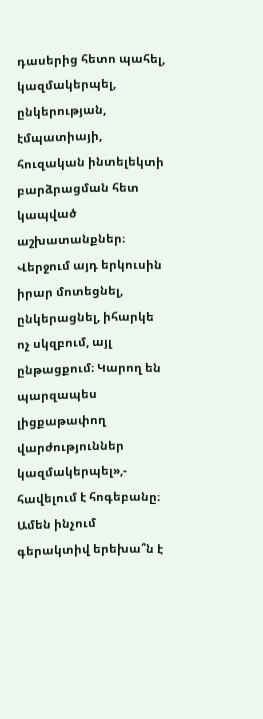դասերից հետո պահել, կազմակերպել, ընկերության, էմպատիայի, հուզական ինտելեկտի բարձրացման հետ կապված աշխատանքներ։ Վերջում այդ երկուսին իրար մոտեցնել, ընկերացնել, իհարկե ոչ սկզբում, այլ ընթացքում։ Կարող են պարզապես լիցքաթափող վարժություններ կազմակերպել»,- հավելում է հոգեբանը։
Ամեն ինչում գերակտիվ երեխա՞ն է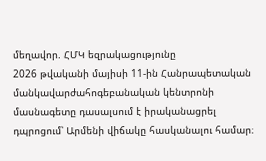մեղավոր. ՀՄԿ եզրակացությունը
2026 թվականի մայիսի 11-ին Հանրապետական մանկավարժահոգեբանական կենտրոնի մասնագետը դասալսում է իրականացրել դպրոցում՝ Արմենի վիճակը հասկանալու համար։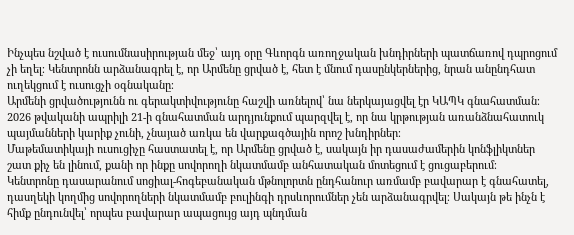Ինչպես նշված է ուսումնասիրության մեջ՝ այդ օրը Գևորգն առողջական խնդիրների պատճառով դպրոցում չի եղել։ Կենտրոնն արձանագրել է, որ Արմենը ցրված է, հետ է մնում դասընկերներից, նրան անընդհատ ուղեկցում է ուսուցչի օգնականը։
Արմենի ցրվածությունն ու գերակտիվությունը հաշվի առնելով՝ նա ներկայացվել էր ԿԱՊԿ գնահատման։ 2026 թվականի ապրիլի 21-ի գնահատման արդյունքում պարզվել է, որ նա կրթության առանձնահատուկ պայմանների կարիք չունի, չնայած առկա են վարքագծային որոշ խնդիրներ։
Մաթեմատիկայի ուսուցիչը հաստատել է, որ Արմենը ցրված է, սակայն իր դասաժամերին կոնֆլիկտներ շատ քիչ են լինում, քանի որ ինքը սովորողի նկատմամբ անհատական մոտեցում է ցուցաբերում։
Կենտրոնը դասարանում սոցիալ-հոգեբանական մթնոլորտն ընդհանուր առմամբ բավարար է գնահատել, դասղեկի կողմից սովորողների նկատմամբ բուլինգի դրսևորումներ չեն արձանագրվել։ Սակայն թե ինչն է հիմք ընդունվել՝ որպես բավարար ապացույց այդ պնդման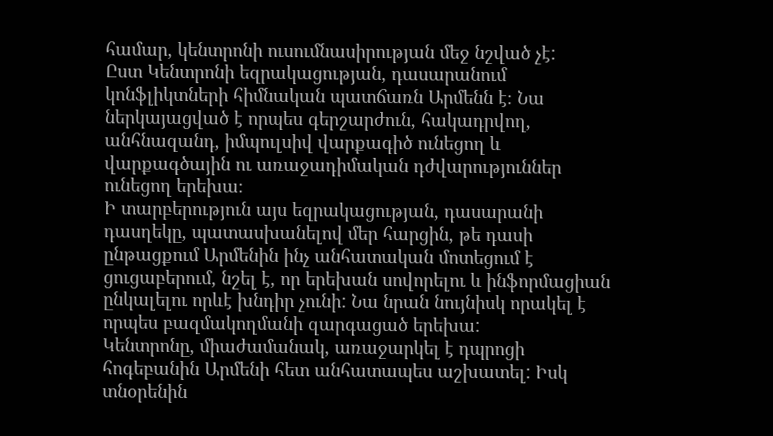համար, կենտրոնի ուսումնասիրության մեջ նշված չէ:
Ըստ Կենտրոնի եզրակացության, դասարանում կոնֆլիկտների հիմնական պատճառն Արմենն է։ Նա ներկայացված է որպես գերշարժուն, հակադրվող, անհնազանդ, իմպուլսիվ վարքագիծ ունեցող և վարքագծային ու առաջադիմական դժվարություններ ունեցող երեխա։
Ի տարբերություն այս եզրակացության, դասարանի դասղեկը, պատասխանելով մեր հարցին, թե դասի ընթացքում Արմենին ինչ անհատական մոտեցում է ցուցաբերում, նշել է, որ երեխան սովորելու և ինֆորմացիան ընկալելու որևէ խնդիր չունի: Նա նրան նույնիսկ որակել է որպես բազմակողմանի զարգացած երեխա:
Կենտրոնը, միաժամանակ, առաջարկել է դպրոցի հոգեբանին Արմենի հետ անհատապես աշխատել: Իսկ տնօրենին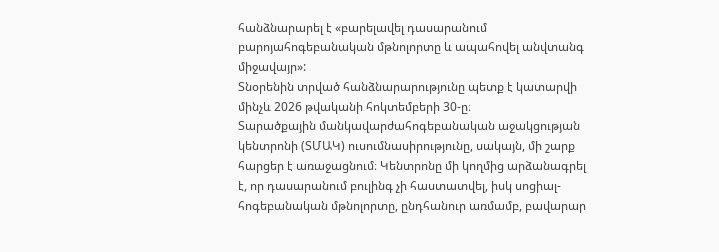հանձնարարել է «բարելավել դասարանում բարոյահոգեբանական մթնոլորտը և ապահովել անվտանգ միջավայր»:
Տնօրենին տրված հանձնարարությունը պետք է կատարվի մինչև 2026 թվականի հոկտեմբերի 30-ը։
Տարածքային մանկավարժահոգեբանական աջակցության կենտրոնի (ՏՄԱԿ) ուսումնասիրությունը, սակայն, մի շարք հարցեր է առաջացնում։ Կենտրոնը մի կողմից արձանագրել է, որ դասարանում բուլինգ չի հաստատվել, իսկ սոցիալ-հոգեբանական մթնոլորտը, ընդհանուր առմամբ, բավարար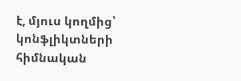է, մյուս կողմից՝ կոնֆլիկտների հիմնական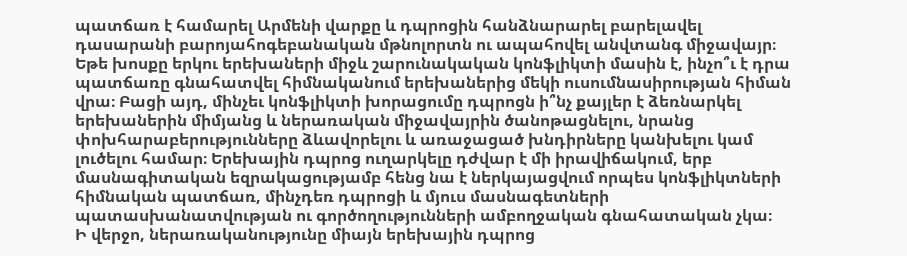պատճառ է համարել Արմենի վարքը և դպրոցին հանձնարարել բարելավել դասարանի բարոյահոգեբանական մթնոլորտն ու ապահովել անվտանգ միջավայր։ Եթե խոսքը երկու երեխաների միջև շարունակական կոնֆլիկտի մասին է, ինչո՞ւ է դրա պատճառը գնահատվել հիմնականում երեխաներից մեկի ուսումնասիրության հիման վրա։ Բացի այդ, մինչեւ կոնֆլիկտի խորացումը դպրոցն ի՞նչ քայլեր է ձեռնարկել երեխաներին միմյանց և ներառական միջավայրին ծանոթացնելու, նրանց փոխհարաբերությունները ձևավորելու և առաջացած խնդիրները կանխելու կամ լուծելու համար։ Երեխային դպրոց ուղարկելը դժվար է մի իրավիճակում, երբ մասնագիտական եզրակացությամբ հենց նա է ներկայացվում որպես կոնֆլիկտների հիմնական պատճառ, մինչդեռ դպրոցի և մյուս մասնագետների պատասխանատվության ու գործողությունների ամբողջական գնահատական չկա։
Ի վերջո, ներառականությունը միայն երեխային դպրոց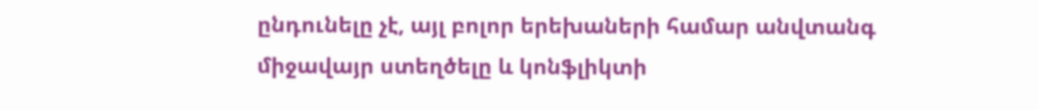ընդունելը չէ, այլ բոլոր երեխաների համար անվտանգ միջավայր ստեղծելը և կոնֆլիկտի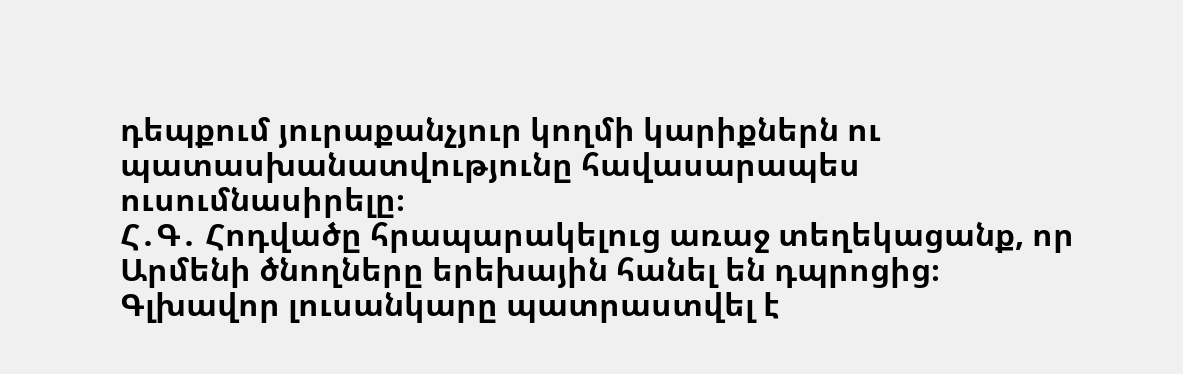դեպքում յուրաքանչյուր կողմի կարիքներն ու պատասխանատվությունը հավասարապես ուսումնասիրելը։
Հ․Գ․ Հոդվածը հրապարակելուց առաջ տեղեկացանք, որ Արմենի ծնողները երեխային հանել են դպրոցից։
Գլխավոր լուսանկարը պատրաստվել է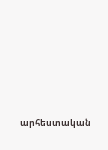արհեստական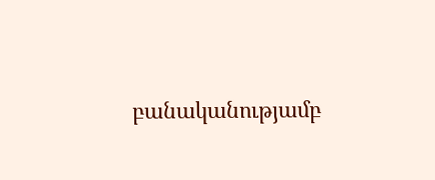բանականությամբ